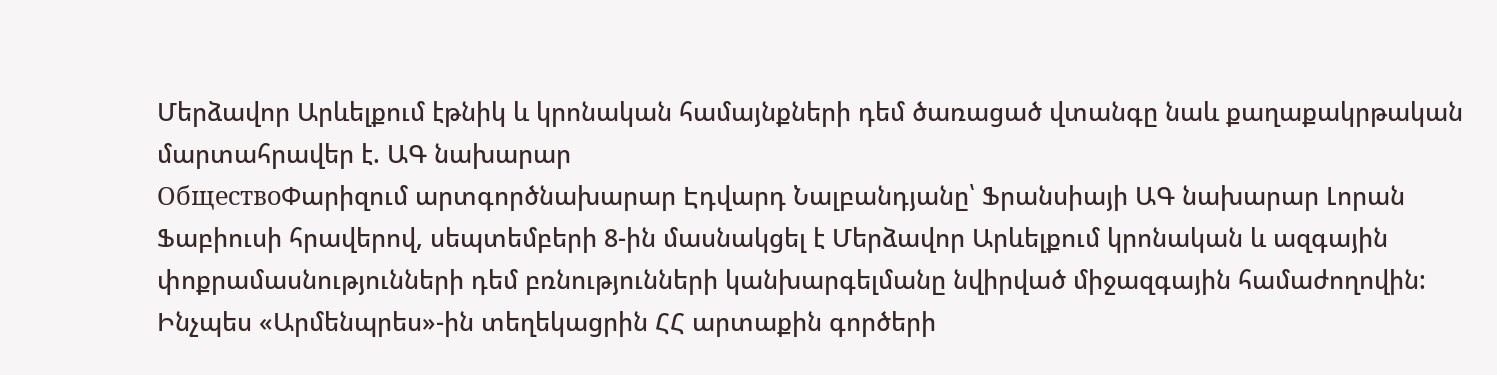Մերձավոր Արևելքում էթնիկ և կրոնական համայնքների դեմ ծառացած վտանգը նաև քաղաքակրթական մարտահրավեր է. ԱԳ նախարար
ОбществоՓարիզում արտգործնախարար Էդվարդ Նալբանդյանը՝ Ֆրանսիայի ԱԳ նախարար Լորան Ֆաբիուսի հրավերով, սեպտեմբերի 8-ին մասնակցել է Մերձավոր Արևելքում կրոնական և ազգային փոքրամասնությունների դեմ բռնությունների կանխարգելմանը նվիրված միջազգային համաժողովին: Ինչպես «Արմենպրես»-ին տեղեկացրին ՀՀ արտաքին գործերի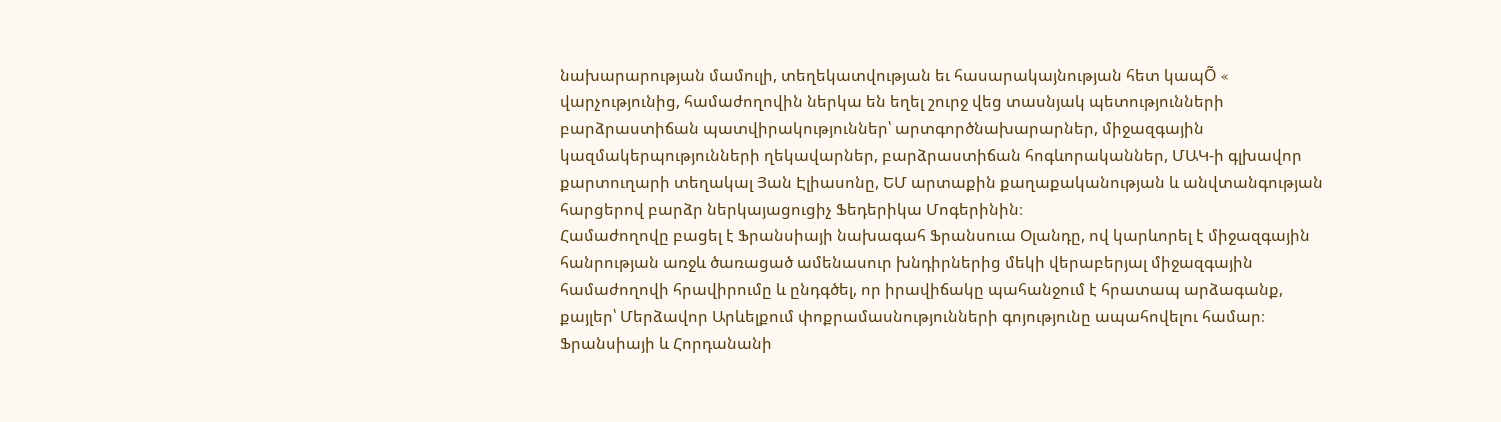նախարարության մամուլի, տեղեկատվության եւ հասարակայնության հետ կապÕ « վարչությունից, համաժողովին ներկա են եղել շուրջ վեց տասնյակ պետությունների բարձրաստիճան պատվիրակություններ՝ արտգործնախարարներ, միջազգային կազմակերպությունների ղեկավարներ, բարձրաստիճան հոգևորականներ, ՄԱԿ-ի գլխավոր քարտուղարի տեղակալ Յան Էլիասոնը, ԵՄ արտաքին քաղաքականության և անվտանգության հարցերով բարձր ներկայացուցիչ Ֆեդերիկա Մոգերինին։
Համաժողովը բացել է Ֆրանսիայի նախագահ Ֆրանսուա Օլանդը, ով կարևորել է միջազգային հանրության առջև ծառացած ամենասուր խնդիրներից մեկի վերաբերյալ միջազգային համաժողովի հրավիրումը և ընդգծել, որ իրավիճակը պահանջում է հրատապ արձագանք, քայլեր՝ Մերձավոր Արևելքում փոքրամասնությունների գոյությունը ապահովելու համար։
Ֆրանսիայի և Հորդանանի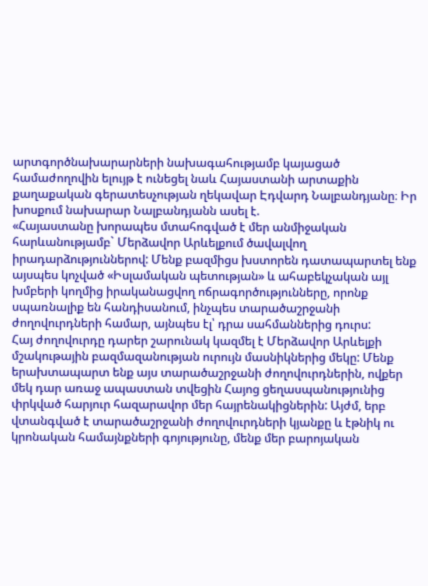արտգործնախարարների նախագահությամբ կայացած համաժողովին ելույթ է ունեցել նաև Հայաստանի արտաքին քաղաքական գերատեսչության ղեկավար Էդվարդ Նալբանդյանը։ Իր խոսքում նախարար Նալբանդյանն ասել է.
«Հայաստանը խորապես մտահոգված է մեր անմիջական հարևանությամբ` Մերձավոր Արևելքում ծավալվող իրադարձություններով: Մենք բազմիցս խստորեն դատապարտել ենք այսպես կոչված «Իսլամական պետության» և ահաբեկչական այլ խմբերի կողմից իրականացվող ոճրագործությունները, որոնք սպառնալիք են հանդիսանում, ինչպես տարածաշրջանի ժողովուրդների համար, այնպես էլ՝ դրա սահմաններից դուրս:
Հայ ժողովուրդը դարեր շարունակ կազմել է Մերձավոր Արևելքի մշակութային բազմազանության ուրույն մասնիկներից մեկը: Մենք երախտապարտ ենք այս տարածաշրջանի ժողովուրդներին, ովքեր մեկ դար առաջ ապաստան տվեցին Հայոց ցեղասպանությունից փրկված հարյուր հազարավոր մեր հայրենակիցներին: Այժմ, երբ վտանգված է տարածաշրջանի ժողովուրդների կյանքը և էթնիկ ու կրոնական համայնքների գոյությունը, մենք մեր բարոյական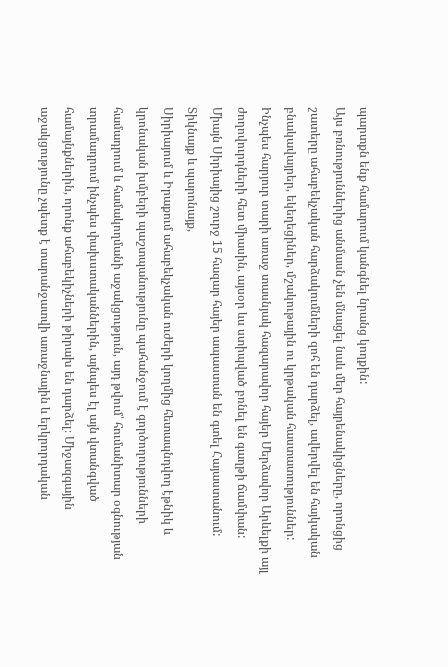պարտքն ենք համարում կանգնել նրանց կողքին:
Այս բռնություններից անմասն չեն մնացել նաև մեր հայրենակիցները, որոնցից շատերը ահաբեկչական հարձակումների զոհ են դարձել, ավերվել են հայկական բնակավայրեր, եկեղեցիներ, մշակութային ու կրթական հաստատություններ: Ինչպես հարյուր տարի առաջ տասնյակ հազարավոր հայեր Մերձավոր Արևելքի այլ ժողովուրդների հետ միասին, այսօր ևս ստիպված բռնել են գաղթի ճամփան: Միայն Սիրիայից շուրջ 15 հազար հայեր ապաստան են գտել Հայաստանում:
Տիկնայք և պարոնայք,
Սիրիայում և Իրաքում ահաբեկչական ուժերի կողմից հետապնդվող էթնիկ և կրոնական խմբերի պաշտպանությունը պահանջում է գործողությունների համադրում և համակողմանի աջակցություն, այդ թվում՝ հումանիտար օգնության տրամադրում ինչպես փախստականներին, այնպես էլ այն վտանգված համայնքներին, որոնք ահաբեկիչների թիրախ են դարձել։ Միջազգային աջակցությունը չպետք է տարանջատվի առաջնային և երկրորդական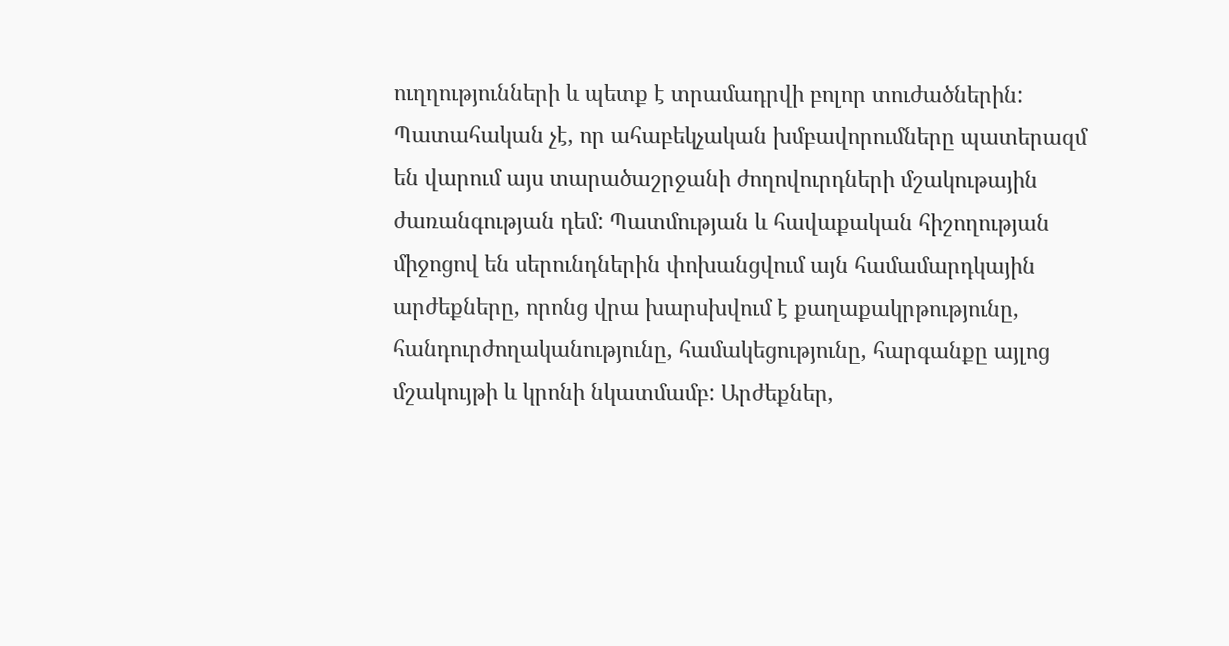ուղղությունների և պետք է տրամադրվի բոլոր տուժածներին:
Պատահական չէ, որ ահաբեկչական խմբավորումները պատերազմ են վարում այս տարածաշրջանի ժողովուրդների մշակութային ժառանգության դեմ: Պատմության և հավաքական հիշողության միջոցով են սերունդներին փոխանցվում այն համամարդկային արժեքները, որոնց վրա խարսխվում է քաղաքակրթությունը, հանդուրժողականությունը, համակեցությունը, հարգանքը այլոց մշակույթի և կրոնի նկատմամբ: Արժեքներ,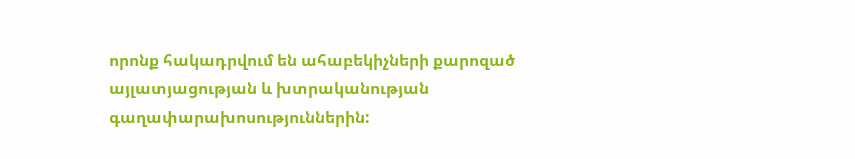որոնք հակադրվում են ահաբեկիչների քարոզած այլատյացության և խտրականության գաղափարախոսություններին: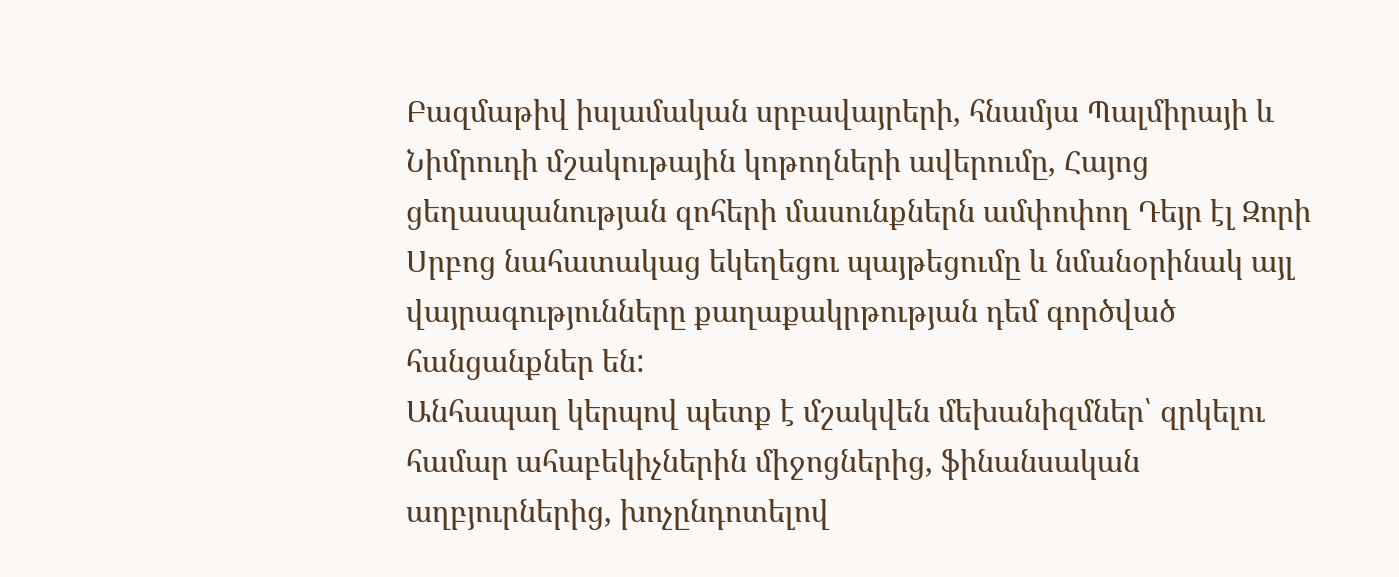Բազմաթիվ իսլամական սրբավայրերի, հնամյա Պալմիրայի և Նիմրուդի մշակութային կոթողների ավերումը, Հայոց ցեղասպանության զոհերի մասունքներն ամփոփող Դեյր էլ Զորի Սրբոց նահատակաց եկեղեցու պայթեցումը և նմանօրինակ այլ վայրագությունները քաղաքակրթության դեմ գործված հանցանքներ են:
Անհապաղ կերպով պետք է մշակվեն մեխանիզմներ՝ զրկելու համար ահաբեկիչներին միջոցներից, ֆինանսական աղբյուրներից, խոչընդոտելով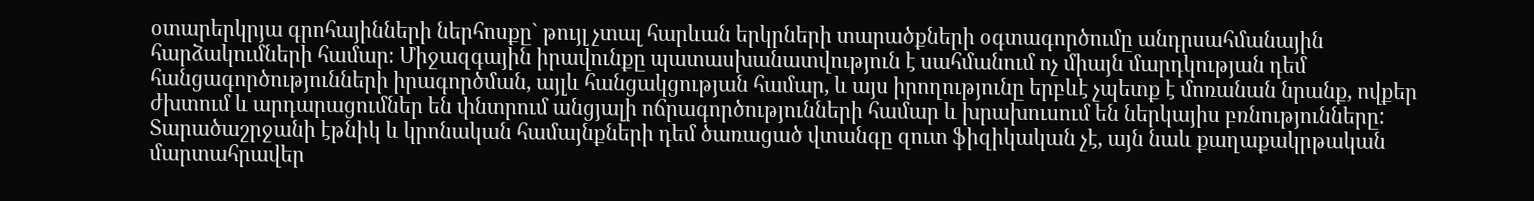օտարերկրյա գրոհայինների ներհոսքը` թույլ չտալ հարևան երկրների տարածքների օգտագործումը անդրսահմանային հարձակումների համար։ Միջազգային իրավունքը պատասխանատվություն է սահմանում ոչ միայն մարդկության դեմ հանցագործությունների իրագործման, այլև հանցակցության համար, և այս իրողությունը երբևէ չպետք է մոռանան նրանք, ովքեր ժխտում և արդարացումներ են փնտրում անցյալի ոճրագործությունների համար և խրախուսում են ներկայիս բռնությունները:
Տարածաշրջանի էթնիկ և կրոնական համայնքների դեմ ծառացած վտանգը զուտ ֆիզիկական չէ, այն նաև քաղաքակրթական մարտահրավեր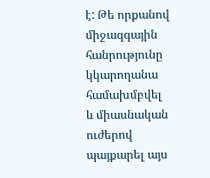է: Թե որքանով միջազգային հանրությունը կկարողանա համախմբվել և միասնական ուժերով պայքարել այս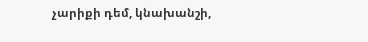չարիքի դեմ, կնախանշի,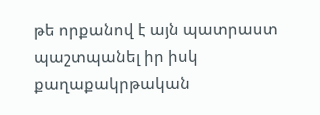թե որքանով է այն պատրաստ պաշտպանել իր իսկ քաղաքակրթական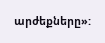արժեքները»: